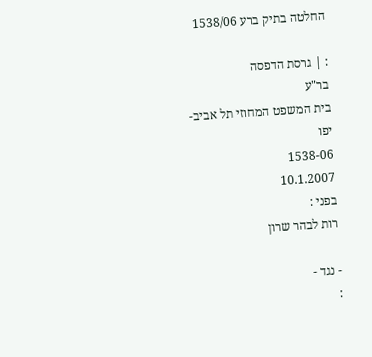החלטה בתיק ברע 1538/06

: | גרסת הדפסה
בר"ע
בית המשפט המחוזי תל אביב-יפו
1538-06
10.1.2007
בפני :
רות לבהר שרון

- נגד -
: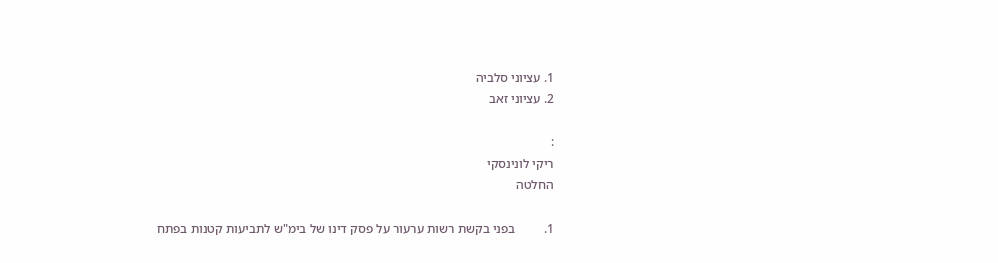1. עציוני סלביה
2. עציוני זאב

:
ריקי לונינסקי
החלטה

1.         בפני בקשת רשות ערעור על פסק דינו של בימ"ש לתביעות קטנות בפתח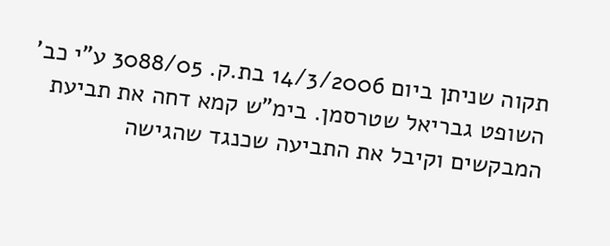תקוה שניתן ביום 14/3/2006 בת.ק. 3088/05 ע"י כב' השופט גבריאל שטרסמן. בימ"ש קמא דחה את תביעת המבקשים וקיבל את התביעה שכנגד שהגישה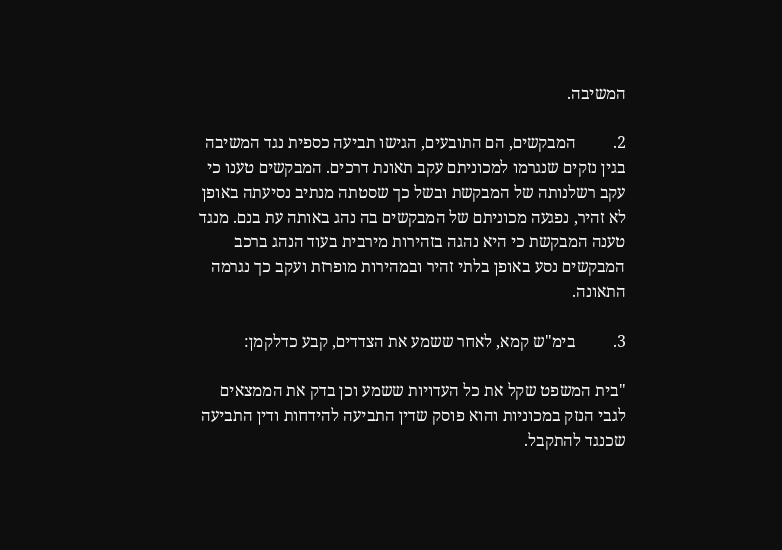המשיבה.

2.         המבקשים, הם התובעים, הגישו תביעה כספית נגד המשיבה בגין נזקים שנגרמו למכוניתם עקב תאונת דרכים. המבקשים טענו כי עקב רשלנותה של המבקשת ובשל כך שסטתה מנתיב נסיעתה באופן לא זהיר, נפגעה מכוניתם של המבקשים בה נהג באותה עת בנם. מנגד טענה המבקשת כי היא נהגה בזהירות מירבית בעוד הנהג ברכב המבקשים נסע באופן בלתי זהיר ובמהירות מופרזת ועקב כך נגרמה התאונה.

3.         בימ"ש קמא, לאחר ששמע את הצדדים, קבע כדלקמן:

"בית המשפט שקל את כל העדויות ששמע וכן בדק את הממצאים לגבי הנזק במכוניות והוא פוסק שדין התביעה להידחות ודין התביעה שכנגד להתקבל.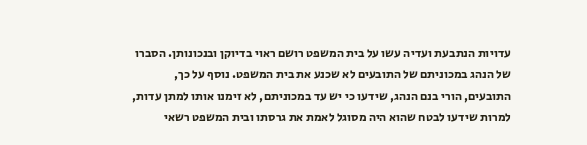עדויות הנתבעת ועדיה עשו על בית המשפט רושם ראוי בדיוקן ובנכונותן. הסברו של הנהג במכוניתם של התובעים לא שכנע את בית המשפט. נוסף על כך, התובעים, הורי בנם הנהג, שידעו כי יש עד במכוניתם, לא זימנו אותו למתן עדות, למרות שידעו לבטח שהוא היה מסוגל לאמת את גרסתו ובית המשפט רשאי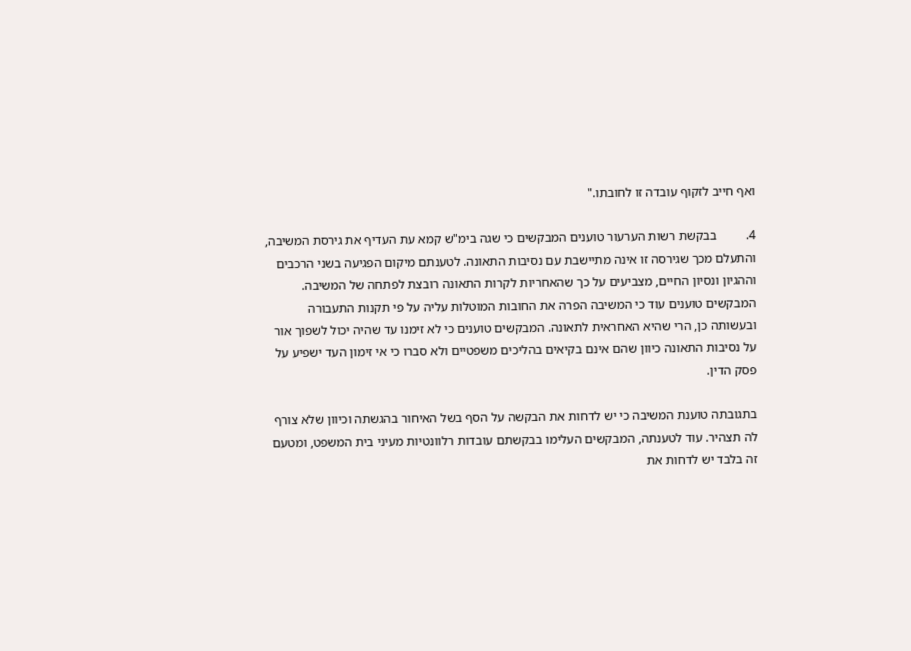ואף חייב לזקוף עובדה זו לחובתו."

4.         בבקשת רשות הערעור טוענים המבקשים כי שגה בימ"ש קמא עת העדיף את גירסת המשיבה, והתעלם מכך שגירסה זו אינה מתיישבת עם נסיבות התאונה. לטענתם מיקום הפגיעה בשני הרכבים וההגיון ונסיון החיים, מצביעים על כך שהאחריות לקרות התאונה רובצת לפתחה של המשיבה. המבקשים טוענים עוד כי המשיבה הפרה את החובות המוטלות עליה על פי תקנות התעבורה ובעשותה כן, הרי שהיא האחראית לתאונה. המבקשים טוענים כי לא זימנו עד שהיה יכול לשפוך אור על נסיבות התאונה כיוון שהם אינם בקיאים בהליכים משפטיים ולא סברו כי אי זימון העד ישפיע על פסק הדין.

בתגובתה טוענת המשיבה כי יש לדחות את הבקשה על הסף בשל האיחור בהגשתה וכיוון שלא צורף לה תצהיר. עוד לטענתה, המבקשים העלימו בבקשתם עובדות רלוונטיות מעיני בית המשפט, ומטעם זה בלבד יש לדחות את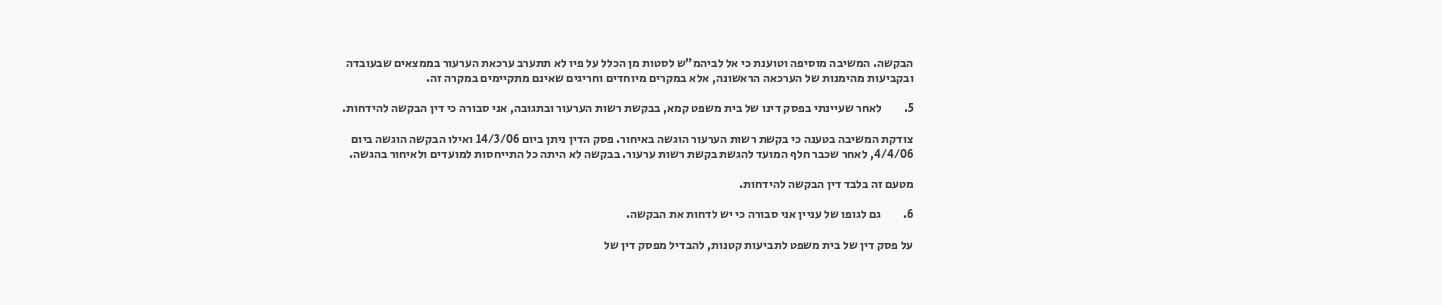הבקשה. המשיבה מוסיפה וטוענת כי אל לביהמ"ש לסטות מן הכלל על פיו לא תתערב ערכאת הערעור בממצאים שבעובדה ובקביעות מהימנות של הערכאה הראשונה, אלא במקרים מיוחדים וחריגים שאינם מתקיימים במקרה זה.

5.         לאחר שעיינתי בפסק דינו של בית משפט קמא, בבקשת רשות הערעור ובתגובה, אני סבורה כי דין הבקשה להידחות.

צודקת המשיבה בטענה כי בקשת רשות הערעור הוגשה באיחור. פסק הדין ניתן ביום 14/3/06 ואילו הבקשה הוגשה ביום 4/4/06, לאחר שכבר חלף המועד להגשת בקשת רשות ערעור. בבקשה לא היתה כל התייחסות למועדים ולאיחור בהגשה.

מטעם זה בלבד דין הבקשה להידחות.

6.         גם לגופו של עניין אני סבורה כי יש לדחות את הבקשה.

על פסק דין של בית משפט לתביעות קטנות, להבדיל מפסק דין של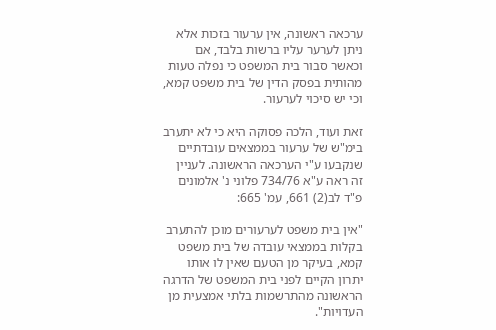ערכאה ראשונה, אין ערעור בזכות אלא ניתן לערער עליו ברשות בלבד, אם וכאשר סבור בית המשפט כי נפלה טעות מהותית בפסק הדין של בית משפט קמא, וכי יש סיכוי לערעור.

זאת ועוד, הלכה פסוקה היא כי לא יתערב בימ"ש של ערעור בממצאים עובדתיים שנקבעו ע"י הערכאה הראשונה. לעניין זה ראה ע"א 734/76 פלוני נ' אלמונים פ"ד לב(2) 661, עמ' 665:

"אין בית משפט לערעורים מוכן להתערב בקלות בממצאי עובדה של בית משפט קמא, בעיקר מן הטעם שאין לו אותו יתרון הקיים לפני בית המשפט של הדרגה הראשונה מהתרשמות בלתי אמצעית מן העדויות".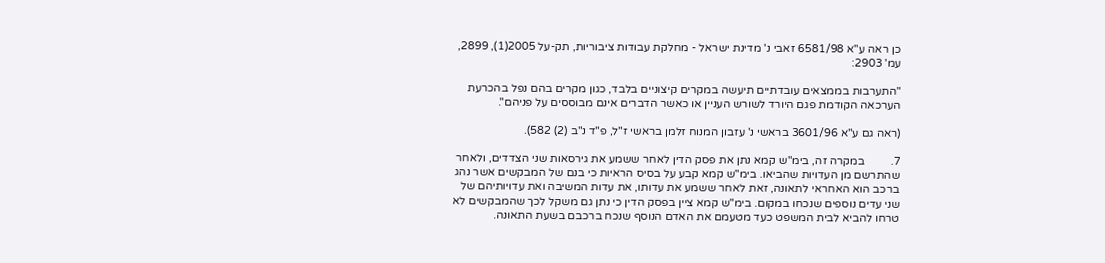כן ראה ע"א 6581/98 זאבי נ' מדינת ישראל - מחלקת עבודות ציבוריות, תק-על 2005(1), 2899, עמ' 2903:

"התערבות בממצאים עובדתיים תיעשה במקרים קיצוניים בלבד, כגון מקרים בהם נפל בהכרעת הערכאה הקודמת פגם היורד לשורש העניין או כאשר הדברים אינם מבוססים על פניהם".

(ראה גם ע"א 3601/96 בראשי נ' עזבון המנוח זלמן בראשי ז"ל, פ"ד נ"ב (2) 582).

7.         במקרה זה, בימ"ש קמא נתן את פסק הדין לאחר ששמע את גירסאות שני הצדדים, ולאחר שהתרשם מן העדויות שהביאו. בימ"ש קמא קבע על בסיס הראיות כי בנם של המבקשים אשר נהג ברכב הוא האחראי לתאונה, זאת לאחר ששמע את עדותו, את עדות המשיבה ואת עדויותיהם של שני עדים נוספים שנכחו במקום. בימ"ש קמא ציין בפסק הדין כי נתן גם משקל לכך שהמבקשים לא טרחו להביא לבית המשפט כעד מטעמם את האדם הנוסף שנכח ברכבם בשעת התאונה.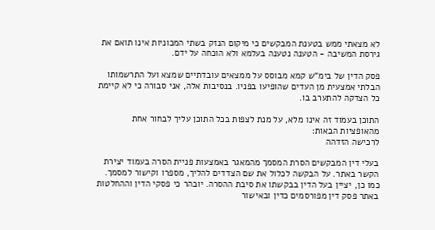לא מצאתי ממש בטענת המבקשים כי מיקום הנזק בשתי המכוניות אינו תואם את גירסת המשיבה - הטענה נטענה בעלמא ולא הוכחה על ידם.

פסק הדין של בימ"ש קמא מבוסס על ממצאים עובדתיים שמצא ועל התרשמותו הבלתי אמצעית מן העדים שהופיעו בפניו. בנסיבות אלה, אני סבורה כי לא קיימת כל הצדקה להתערב בו.

התוכן בעמוד זה אינו מלא, על מנת לצפות בכל התוכן עליך לבחור אחת מהאופציות הבאות:
לרכישה הזדהה

בעלי דין המבקשים הסרת המסמך מהמאגר באמצעות פניית הסרה בעמוד יצירת הקשר באתר. על הבקשה לכלול את שם הצדדים להליך, מספרו וקישור למסמך. כמו כן, יציין בעל הדין בבקשתו את סיבת ההסרה. יובהר כי פסקי הדין וההחלטות באתר פסק דין מפורסמים כדין ובאישור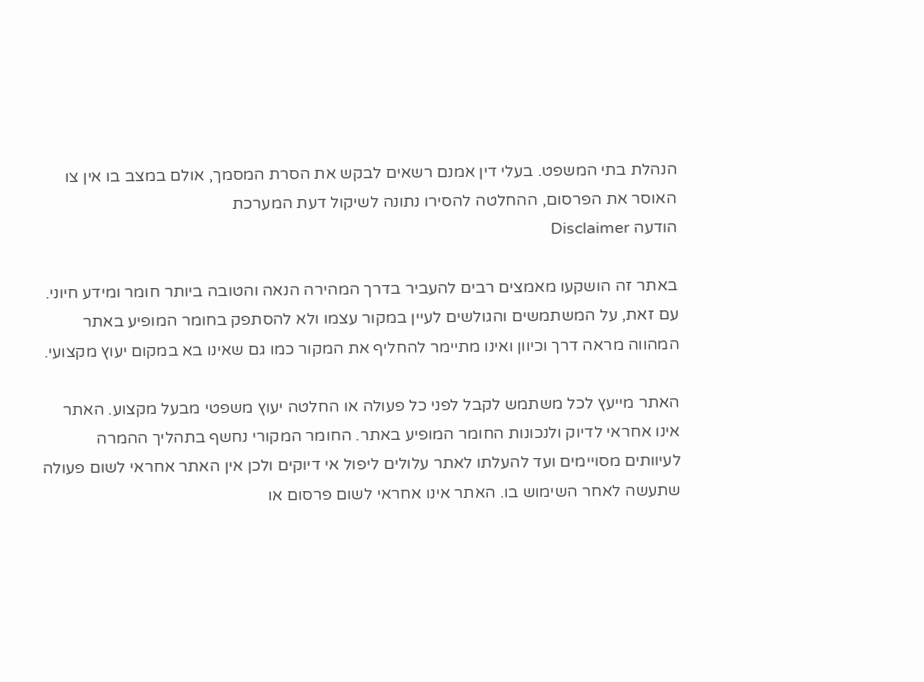הנהלת בתי המשפט. בעלי דין אמנם רשאים לבקש את הסרת המסמך, אולם במצב בו אין צו האוסר את הפרסום, ההחלטה להסירו נתונה לשיקול דעת המערכת
הודעה Disclaimer

באתר זה הושקעו מאמצים רבים להעביר בדרך המהירה הנאה והטובה ביותר חומר ומידע חיוני. עם זאת, על המשתמשים והגולשים לעיין במקור עצמו ולא להסתפק בחומר המופיע באתר המהווה מראה דרך וכיוון ואינו מתיימר להחליף את המקור כמו גם שאינו בא במקום יעוץ מקצועי.

האתר מייעץ לכל משתמש לקבל לפני כל פעולה או החלטה יעוץ משפטי מבעל מקצוע. האתר אינו אחראי לדיוק ולנכונות החומר המופיע באתר. החומר המקורי נחשף בתהליך ההמרה לעיוותים מסויימים ועד להעלתו לאתר עלולים ליפול אי דיוקים ולכן אין האתר אחראי לשום פעולה שתעשה לאחר השימוש בו. האתר אינו אחראי לשום פרסום או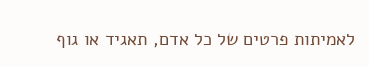לאמיתות פרטים של כל אדם, תאגיד או גוף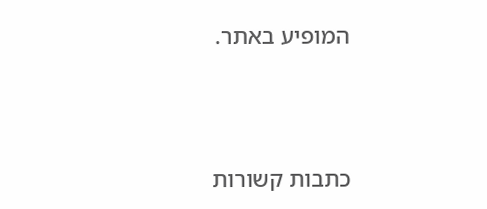המופיע באתר.




כתבות קשורות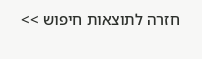חזרה לתוצאות חיפוש >>